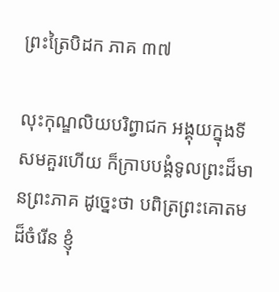ព្រះត្រៃបិដក ភាគ ៣៧

លុះកុណ្ឌលិយបរិព្វាជក អង្គុយក្នុងទីសមគួរហើយ ក៏ក្រាបបង្គំទូលព្រះដ៏មានព្រះភាគ ដូច្នេះថា បពិត្រព្រះគោតមដ៏ចំរើន ខ្ញុំ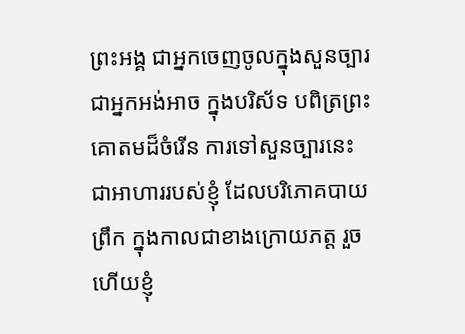ព្រះអង្គ ជាអ្នកចេញចូលក្នុងសួនច្បារ ជាអ្នកអង់អាច ក្នុងបរិស័ទ បពិត្រព្រះគោតមដ៏ចំរើន ការទៅសួនច្បារនេះ ជាអាហាររបស់ខ្ញុំ ដែលបរិភោគបាយព្រឹក ក្នុងកាលជាខាងក្រោយភត្ត រួចហើយខ្ញុំ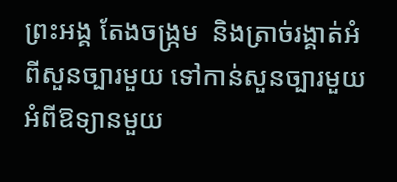ព្រះអង្គ តែងចង្រ្កម  និងត្រាច់រង្គាត់អំពីសួនច្បារមួយ ទៅកាន់សួនច្បារមួយ អំពីឱទ្យានមួយ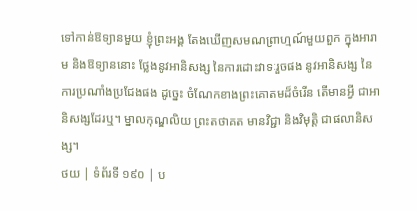ទៅកាន់ឱទ្យានមួយ ខ្ញុំព្រះអង្គ តែងឃើញសមណព្រាហ្មណ៍មួយពួក ក្នុងអារាម និងឱទ្យាននោះ ថ្លែងនូវអានិសង្ស នៃការដោះវាទៈរួចផង នូវអានិសង្ស នៃការប្រណាំងប្រជែងផង ដូច្នេះ ចំណែកខាងព្រះគោតមដ៏ចំរើន តើមានអ្វី ជាអានិសង្សដែរឬ។ ម្នាលកុណ្ឌលិយ ព្រះតថាគត មានវិជ្ជា និងវិមុត្តិ ជាផលានិសង្ស។
ថយ | ទំព័រទី ១៩០ | ប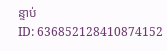ន្ទាប់
ID: 636852128410874152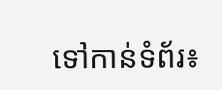ទៅកាន់ទំព័រ៖